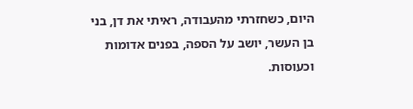היום, כשחזרתי מהעבודה, ראיתי את דן, בני בן העשר, יושב על הספה, בפנים אדומות וכעוסות.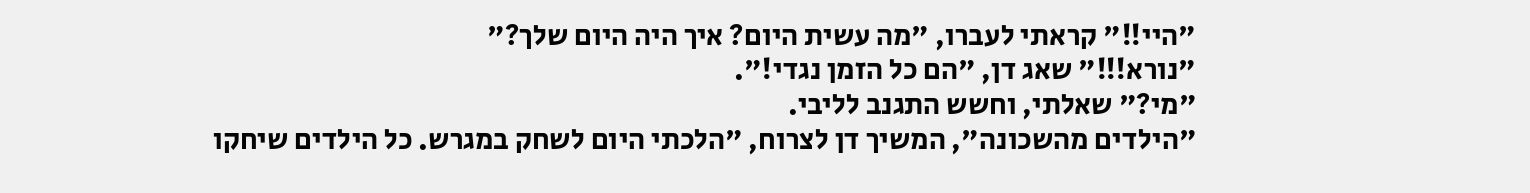"היי!!" קראתי לעברו, "מה עשית היום? איך היה היום שלך?"
"נורא!!!" שאג דן, "הם כל הזמן נגדי!".
"מי?" שאלתי, וחשש התגנב לליבי.
"הילדים מהשכונה", המשיך דן לצרוח, "הלכתי היום לשחק במגרש. כל הילדים שיחקו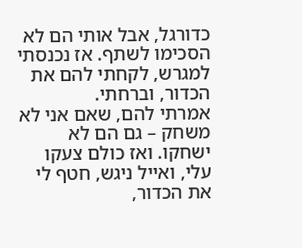כדורגל, אבל אותי הם לא הסכימו לשתף. אז נכנסתי למגרש, לקחתי להם את הכדור, וברחתי.
אמרתי להם, שאם אני לא משחק – גם הם לא ישחקו. ואז כולם צעקו עלי, ואייל ניגש, חטף לי את הכדור,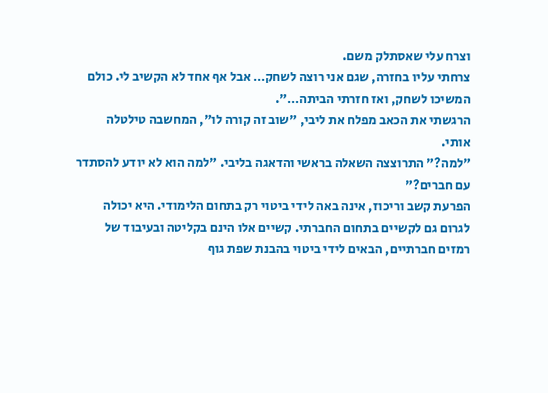וצרח עלי שאסתלק משם.
צרחתי עליו בחזרה, שגם אני רוצה לשחק… אבל אף אחד לא הקשיב לי. כולם המשיכו לשחק, ואז חזרתי הביתה…".
הרגשתי את הכאב מפלח את ליבי, "שוב זה קורה לו", המחשבה טילטלה אותי.
"למה?" התרוצצה השאלה בראשי והדאגה בליבי. "למה הוא לא יודע להסתדר עם חברים?"
הפרעת קשב וריכוז, אינה באה לידי ביטוי רק בתחום הלימודי. היא יכולה לגרום גם לקשיים בתחום החברתי. קשיים אלו הינם בקליטה ובעיבוד של רמזים חברתיים, הבאים לידי ביטוי בהבנת שפת גוף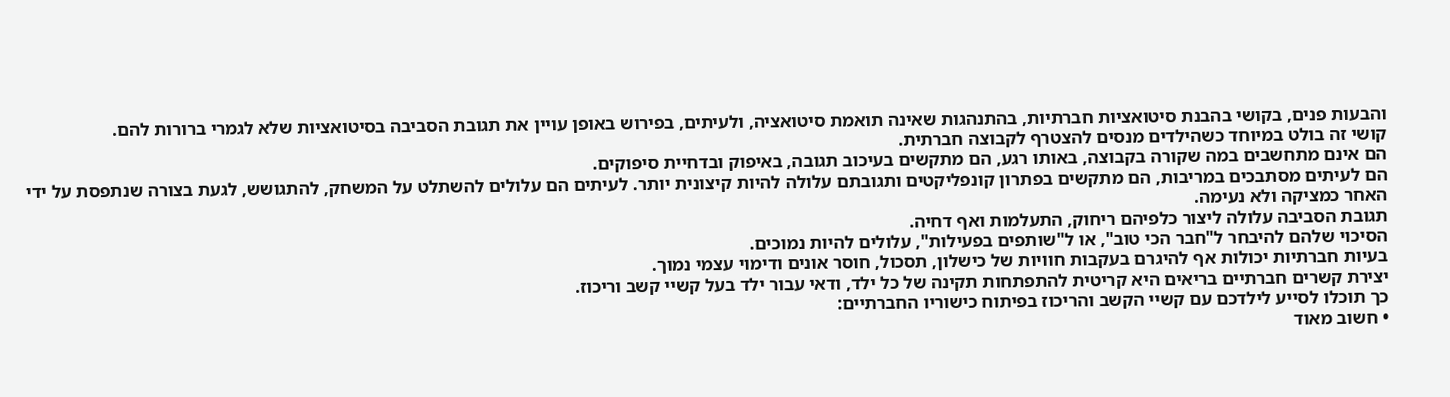והבעות פנים, בקושי בהבנת סיטואציות חברתיות, בהתנהגות שאינה תואמת סיטואציה, ולעיתים, בפירוש באופן עויין את תגובת הסביבה בסיטואציות שלא לגמרי ברורות להם.
קושי זה בולט במיוחד כשהילדים מנסים להצטרף לקבוצה חברתית.
הם אינם מתחשבים במה שקורה בקבוצה, באותו רגע, הם מתקשים בעיכוב תגובה, באיפוק ובדחיית סיפוקים.
הם לעיתים מסתבכים במריבות, הם מתקשים בפתרון קונפליקטים ותגובתם עלולה להיות קיצונית יותר. לעיתים הם עלולים להשתלט על המשחק, להתגושש, לגעת בצורה שנתפסת על ידי האחר כמציקה ולא נעימה.
תגובת הסביבה עלולה ליצור כלפיהם ריחוק, התעלמות ואף דחיה.
הסיכוי שלהם להיבחר ל"חבר הכי טוב", או ל"שותפים בפעילות", עלולים להיות נמוכים.
בעיות חברתיות יכולות אף להיגרם בעקבות חוויות של כישלון, תסכול, חוסר אונים ודימוי עצמי נמוך.
יצירת קשרים חברתיים בריאים היא קריטית להתפתחות תקינה של כל ילד, ודאי עבור ילד בעל קשיי קשב וריכוז.
כך תוכלו לסייע לילדכם עם קשיי הקשב והריכוז בפיתוח כישוריו החברתיים:
• חשוב מאוד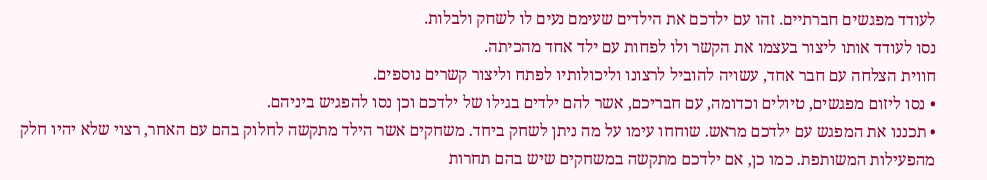לעודד מפגשים חברתיים. זהו עם ילדכם את הילדים שעימם נעים לו לשחק ולבלות.
נסו לעודד אותו ליצור בעצמו את הקשר ולו לפחות עם ילד אחד מהכיתה.
חווית הצלחה עם חבר אחד, עשויה להוביל לרצונו וליכולותיו לפתח וליצור קשרים נוספים.
• נסו ליזום מפגשים, טיולים וכדומה, עם חבריכם, אשר להם ילדים בגילו של ילדכם וכן נסו להפגיש ביניהם.
• תכננו את המפגש עם ילדכם מראש. שוחחו עימו על מה ניתן לשחק ביחד. משחקים אשר הילד מתקשה לחלוק בהם עם האחר, רצוי שלא יהיו חלק מהפעילות המשותפת. כמו כן, אם ילדכם מתקשה במשחקים שיש בהם תחרות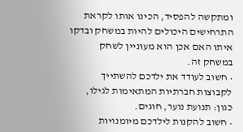ומתקשה להפסיד, הכינו אותו לקראת התרחישים היכולים להיות במשחק ובדקו איתו האם אכן הוא מעוניין לשחק במשחק זה.
• חשוב לעודד את ילדכם להשתייך לקבוצות חברתיות המתאימות לגילו, כגון: תנועת נוער, חוגים.
• חשוב להקנות לילדכם מיומנויות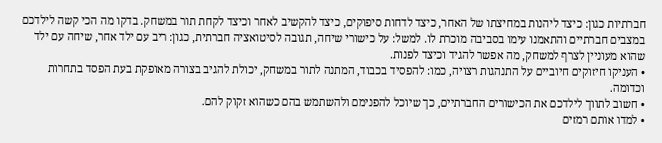חברתיות כגון: כיצד ליהנות במחיצתו של האחר, כיצד לדחות סיפוקים, כיצד להקשיב לאחר וכיצד לקחת תור במשחק. בדקו מה הכי קשה לילדכם במצבים חברתיים והתאמנו עימו בסביבה מוכרת לו. למשל: על כישורי שיחה, תגובה לסיטואציה חברתית, כגון: ריב עם ילד אחר, שיחה עם ילד שהוא מעוניין לצרף למשחק, מה אפשר להגיד וכיצד לפנות.
• העניקו חיזוקים חיוביים על התנהגות רצויה, כמו: להפסיד בכבוד, המתנה לתור במשחק, יכולת להגיב בצורה מאופקת בעת הפסד בתחרות וכדומה.
• חשוב לתווך לילדכם את הכישורים החברתיים, כך שיוכל להפנימם ולהשתמש בהם כשהוא זקוק להם.
• למדו אותם רמזים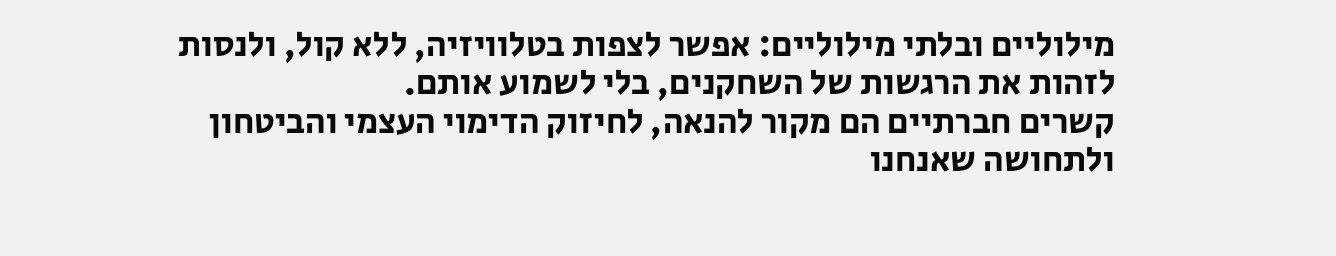מילוליים ובלתי מילוליים: אפשר לצפות בטלוויזיה, ללא קול, ולנסות לזהות את הרגשות של השחקנים, בלי לשמוע אותם.
קשרים חברתיים הם מקור להנאה, לחיזוק הדימוי העצמי והביטחון ולתחושה שאנחנו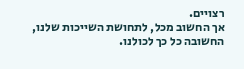רצויים.
אך החשוב מכל, לתחושת השייכות שלנו, החשובה כל כך לכולנו.